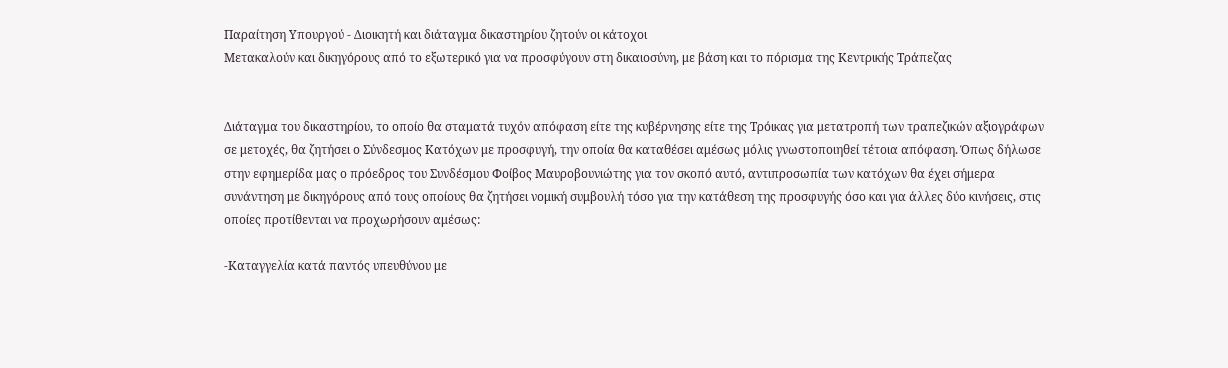Παραίτηση Υπουργού - Διοικητή και διάταγμα δικαστηρίου ζητούν οι κάτοχοι
Μετακαλούν και δικηγόρους από το εξωτερικό για να προσφύγουν στη δικαιοσύνη, με βάση και το πόρισμα της Κεντρικής Τράπεζας


Διάταγμα του δικαστηρίου, το οποίο θα σταματά τυχόν απόφαση είτε της κυβέρνησης είτε της Τρόικας για μετατροπή των τραπεζικών αξιογράφων σε μετοχές, θα ζητήσει ο Σύνδεσμος Κατόχων με προσφυγή, την οποία θα καταθέσει αμέσως μόλις γνωστοποιηθεί τέτοια απόφαση. Όπως δήλωσε στην εφημερίδα μας ο πρόεδρος του Συνδέσμου Φοίβος Μαυροβουνιώτης για τον σκοπό αυτό, αντιπροσωπία των κατόχων θα έχει σήμερα συνάντηση με δικηγόρους από τους οποίους θα ζητήσει νομική συμβουλή τόσο για την κατάθεση της προσφυγής όσο και για άλλες δύο κινήσεις, στις οποίες προτίθενται να προχωρήσουν αμέσως:

-Καταγγελία κατά παντός υπευθύνου με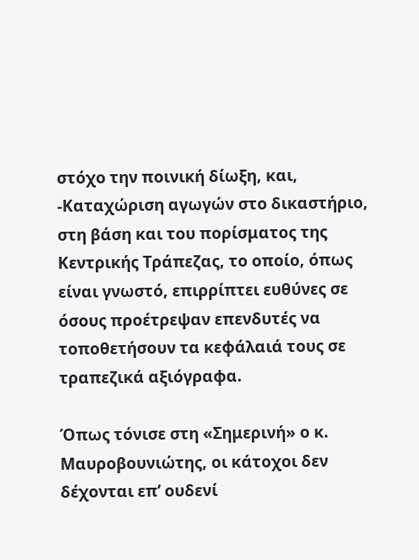στόχο την ποινική δίωξη, και,
-Καταχώριση αγωγών στο δικαστήριο, στη βάση και του πορίσματος της Κεντρικής Τράπεζας, το οποίο, όπως είναι γνωστό, επιρρίπτει ευθύνες σε όσους προέτρεψαν επενδυτές να τοποθετήσουν τα κεφάλαιά τους σε τραπεζικά αξιόγραφα.

Όπως τόνισε στη «Σημερινή» ο κ. Μαυροβουνιώτης, οι κάτοχοι δεν δέχονται επ’ ουδενί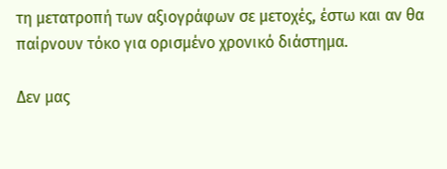τη μετατροπή των αξιογράφων σε μετοχές, έστω και αν θα παίρνουν τόκο για ορισμένο χρονικό διάστημα.

Δεν μας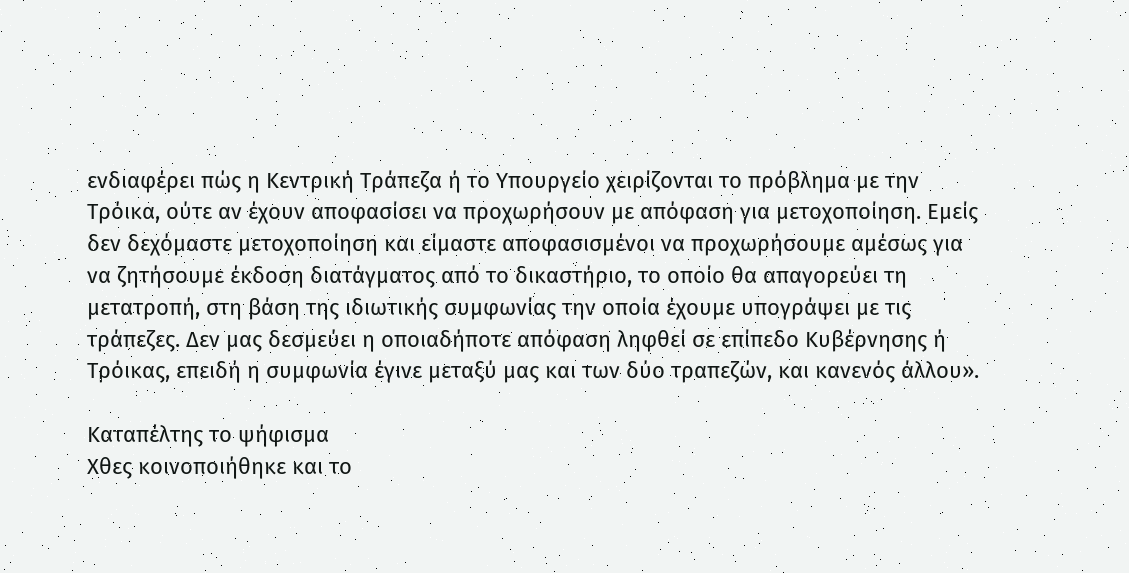ενδιαφέρει πώς η Κεντρική Τράπεζα ή το Υπουργείο χειρίζονται το πρόβλημα με την Τρόικα, ούτε αν έχουν αποφασίσει να προχωρήσουν με απόφαση για μετοχοποίηση. Εμείς δεν δεχόμαστε μετοχοποίηση και είμαστε αποφασισμένοι να προχωρήσουμε αμέσως για να ζητήσουμε έκδοση διατάγματος από το δικαστήριο, το οποίο θα απαγορεύει τη μετατροπή, στη βάση της ιδιωτικής συμφωνίας την οποία έχουμε υπογράψει με τις τράπεζες. Δεν μας δεσμεύει η οποιαδήποτε απόφαση ληφθεί σε επίπεδο Κυβέρνησης ή Τρόικας, επειδή η συμφωνία έγινε μεταξύ μας και των δύο τραπεζών, και κανενός άλλου».

Καταπέλτης το ψήφισμα
Χθες κοινοποιήθηκε και το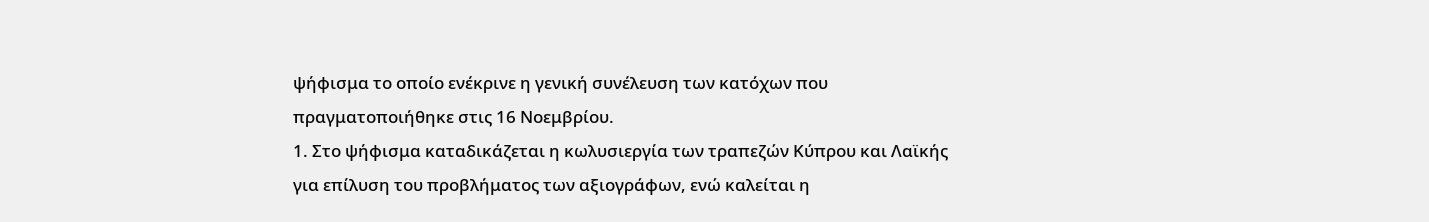ψήφισμα το οποίο ενέκρινε η γενική συνέλευση των κατόχων που πραγματοποιήθηκε στις 16 Νοεμβρίου.
1. Στο ψήφισμα καταδικάζεται η κωλυσιεργία των τραπεζών Κύπρου και Λαϊκής για επίλυση του προβλήματος των αξιογράφων, ενώ καλείται η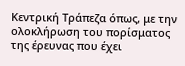Κεντρική Τράπεζα όπως, με την ολοκλήρωση του πορίσματος της έρευνας που έχει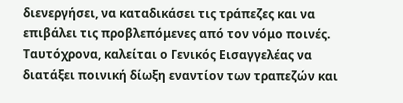διενεργήσει, να καταδικάσει τις τράπεζες και να επιβάλει τις προβλεπόμενες από τον νόμο ποινές. Ταυτόχρονα, καλείται ο Γενικός Εισαγγελέας να διατάξει ποινική δίωξη εναντίον των τραπεζών και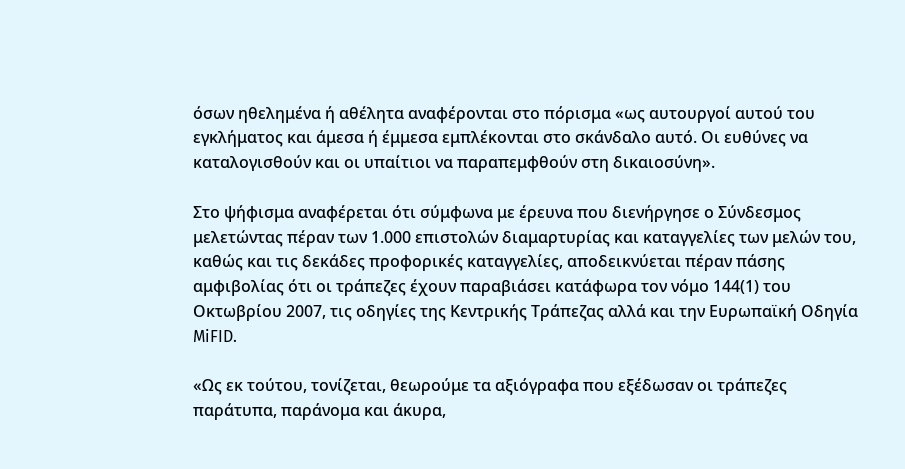όσων ηθελημένα ή αθέλητα αναφέρονται στο πόρισμα «ως αυτουργοί αυτού του εγκλήματος και άμεσα ή έμμεσα εμπλέκονται στο σκάνδαλο αυτό. Οι ευθύνες να καταλογισθούν και οι υπαίτιοι να παραπεμφθούν στη δικαιοσύνη».

Στο ψήφισμα αναφέρεται ότι σύμφωνα με έρευνα που διενήργησε ο Σύνδεσμος μελετώντας πέραν των 1.000 επιστολών διαμαρτυρίας και καταγγελίες των μελών του, καθώς και τις δεκάδες προφορικές καταγγελίες, αποδεικνύεται πέραν πάσης αμφιβολίας ότι οι τράπεζες έχουν παραβιάσει κατάφωρα τον νόμο 144(1) του Οκτωβρίου 2007, τις οδηγίες της Κεντρικής Τράπεζας αλλά και την Ευρωπαϊκή Οδηγία MiFID.

«Ως εκ τούτου, τονίζεται, θεωρούμε τα αξιόγραφα που εξέδωσαν οι τράπεζες παράτυπα, παράνομα και άκυρα,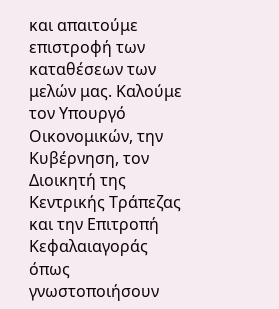και απαιτούμε επιστροφή των καταθέσεων των μελών μας. Καλούμε τον Υπουργό Οικονομικών, την Κυβέρνηση, τον Διοικητή της Κεντρικής Τράπεζας και την Επιτροπή Κεφαλαιαγοράς όπως γνωστοποιήσουν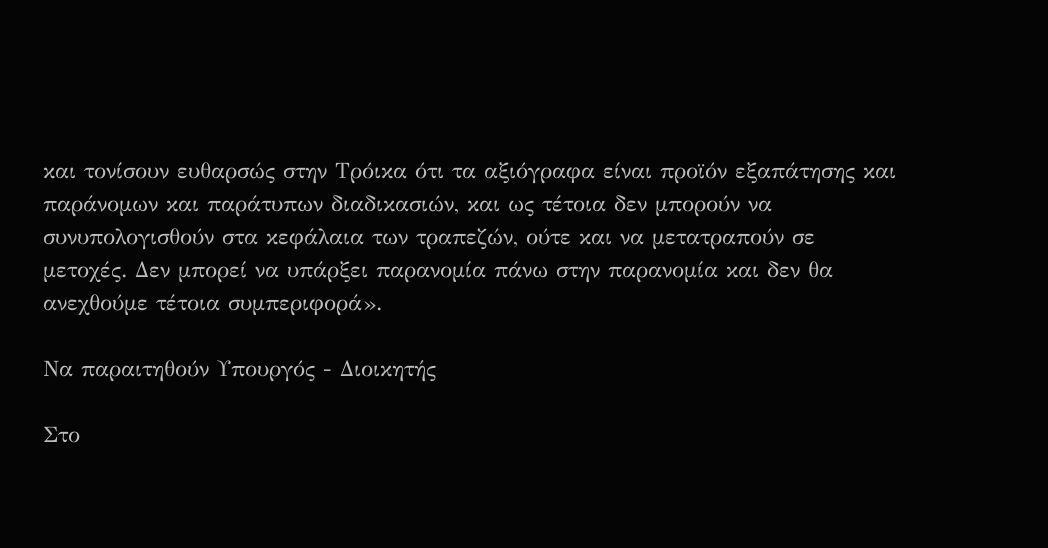και τονίσουν ευθαρσώς στην Τρόικα ότι τα αξιόγραφα είναι προϊόν εξαπάτησης και παράνομων και παράτυπων διαδικασιών, και ως τέτοια δεν μπορούν να συνυπολογισθούν στα κεφάλαια των τραπεζών, ούτε και να μετατραπούν σε μετοχές. Δεν μπορεί να υπάρξει παρανομία πάνω στην παρανομία και δεν θα ανεχθούμε τέτοια συμπεριφορά».

Να παραιτηθούν Υπουργός - Διοικητής

Στο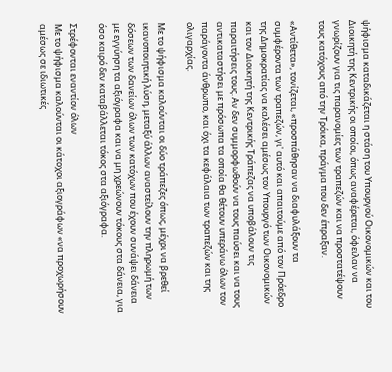ψήφισμα καταδικάζεται η στάση του Υπουργού Οικονομικών και του Διοικητή της Κεντρικής οι οποίοι, όπως αναφέρεται, όφειλαν να γνωρίζουν για τις παρανομίες των τραπεζών και να προστατέψουν τους κατόχους από την Τρόικα, πράγμα που δεν έπραξαν.

«Αντίθετα», τονίζεται, «προσπάθησαν να διαφυλάξουν τα συμφέροντα των τραπεζών, γι' αυτό και απαιτούμε από τον Πρόεδρο της Δημοκρατίας να καλέσει αμέσως τον Υπουργό των Οικονομικών και τον Διοικητή της Κεντρικής Τράπεζας να υποβάλουν τις παραιτήσεις τους. Αν δεν συμμορφωθούν να τους παύσει και να τους αντικαταστήσει με πρόσωπα τα οποία θα θέτουν υπεράνω όλων τον παράγοντα άνθρωπο, και όχι τα κεφάλαια των τραπεζών και της ολιγαρχίας.

Με το ψήφισμα καλούνται οι δύο τράπεζες όπως, μέχρι να βρεθεί ικανοποιητική λύση, μεταξύ άλλων αναστείλουν την πληρωμή των δόσεων των δανείων όλων των κατόχων που έχουν συνάψει δάνεια με εγγύηση τα αξιόγραφα και να μη χρεώνουν τόκους στα δάνεια, για όσο καιρό δεν καταβάλλεται τόκος στα αξιόγραφα.

Στρέφονται εναντίον όλων
Με το ψήφισμα καλούνται οι κάτοχοι αξιογράφων «να προχωρήσουν αμέσως σε ιδιωτικές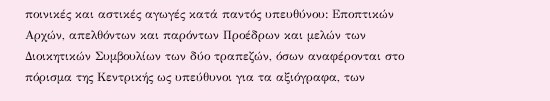ποινικές και αστικές αγωγές κατά παντός υπευθύνου: Εποπτικών Αρχών, απελθόντων και παρόντων Προέδρων και μελών των Διοικητικών Συμβουλίων των δύο τραπεζών, όσων αναφέρονται στο πόρισμα της Κεντρικής ως υπεύθυνοι για τα αξιόγραφα, των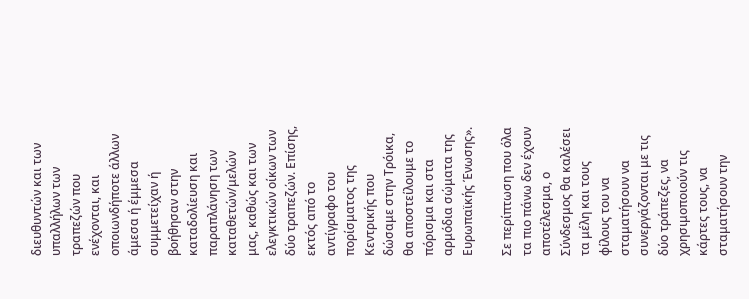διευθυντών και των υπαλλήλων των τραπεζών που ενέχονται, και οποιωνδήποτε άλλων άμεσα ή έμμεσα συμμετείχαν ή βοήθησαν στην καταδολίευση και παραπλάνηση των καταθετών/μελών μας, καθώς και των ελεγκτικών οίκων των δύο τραπεζών. Επίσης, εκτός από το αντίγραφο του πορίσματος της Κεντρικής που δώσαμε στην Τρόικα, θα αποστείλουμε το πόρισμα και στα αρμόδια σώματα της Ευρωπαϊκής Ένωσης».

Σε περίπτωση που όλα τα πιο πάνω δεν έχουν αποτέλεσμα, ο Σύνδεσμος θα καλέσει τα μέλη και τους φίλους του να σταματήσουν να συνεργάζονται με τις δύο τράπεζες, να χρησιμοποιούν τις κάρτες τους, να σταματήσουν την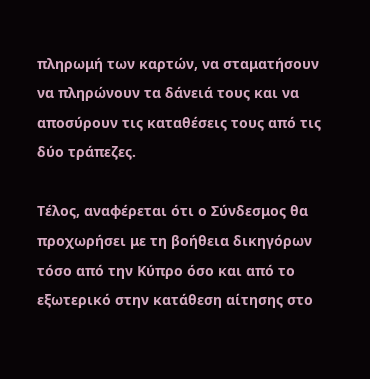πληρωμή των καρτών, να σταματήσουν να πληρώνουν τα δάνειά τους και να αποσύρουν τις καταθέσεις τους από τις δύο τράπεζες.

Τέλος, αναφέρεται ότι ο Σύνδεσμος θα προχωρήσει με τη βοήθεια δικηγόρων τόσο από την Κύπρο όσο και από το εξωτερικό στην κατάθεση αίτησης στο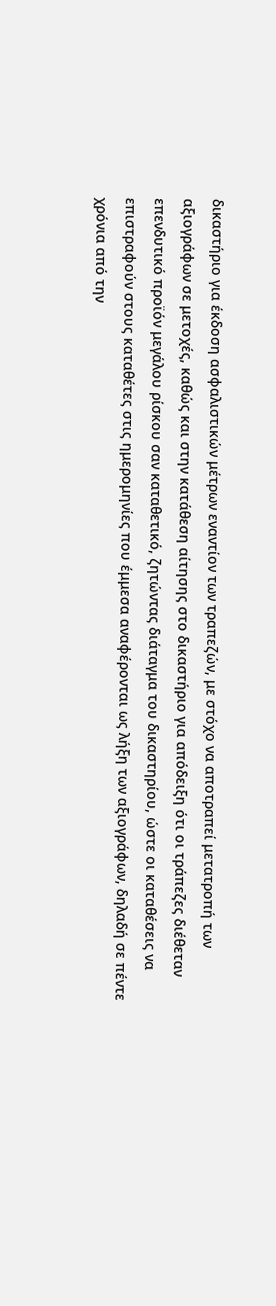δικαστήριο για έκδοση ασφαλιστικών μέτρων εναντίον των τραπεζών, με στόχο να αποτραπεί μετατροπή των αξιογράφων σε μετοχές, καθώς και στην κατάθεση αίτησης στο δικαστήριο για απόδειξη ότι οι τράπεζες διέθεταν επενδυτικό προϊόν μεγάλου ρίσκου σαν καταθετικό, ζητώντας διάταγμα του δικαστηρίου, ώστε οι καταθέσεις να επιστραφούν στους καταθέτες στις ημερομηνίες που έμμεσα αναφέρονται ως λήξη των αξιογράφων, δηλαδή σε πέντε χρόνια από την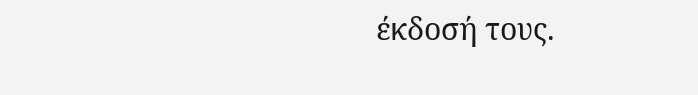έκδοσή τους.